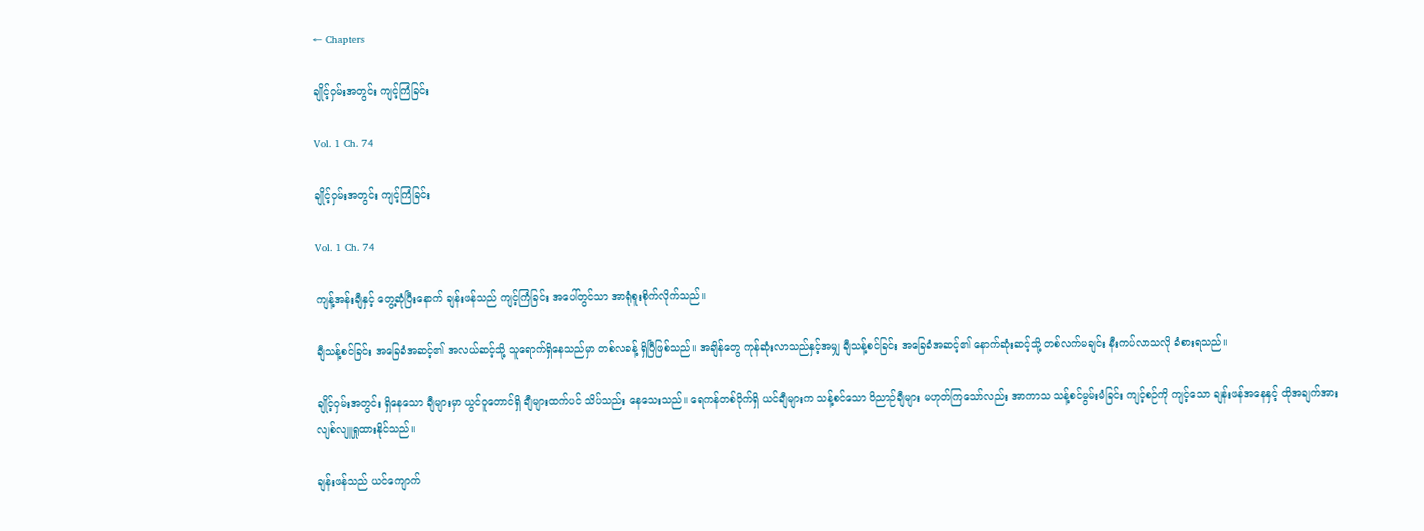← Chapters

ချိုင့်ဝှမ်းအတွင်း ကျင့်ကြံခြင်း

Vol. 1 Ch. 74

ချိုင့်ဝှမ်းအတွင်း ကျင့်ကြံခြင်း

Vol. 1 Ch. 74

ကျန့်အန်းချီနှင့် တွေ့ဆုံပြီးနောက် ချန်းဖန်သည် ကျင့်ကြံခြင်း အပေါ်တွင်သာ အာရုံစူးစိုက်လိုက်သည်။

ချီသန့်စင်ခြင်း အခြေခံအဆင့်၏ အလယ်ဆင့်သို့ သူရောက်ရှိနေသည်မှာ တစ်လခန့် ရှိပြီဖြစ်သည်။ အချိန်တွေ ကုန်ဆုံးလာသည်နှင့်အမျှ ချီသန့်စင်ခြင်း အခြေခံအဆင့်၏ နောက်ဆုံးဆင့်သို့ တစ်လက်မချင်း နီးကပ်လာသလို ခံစားရသည်။

ချိုင့်ဝှမ်းအတွင်း ရှိနေသော ချီများမှာ ယွင်ဝူတောင်ရှိ ချီများထက်ပင် သိပ်သည်း နေသေးသည်။ ‌ရေကန်တစ်ဝိုက်ရှိ ယင်ချီများက သန့်စင်သော ဝိညာဉ်ချီများ မဟုတ်ကြသော်လည်း အာကာသ သန့်စင်မွမ်းမံခြင်း ကျင့်စဉ်ကို ကျင့်သော ချန်းဖန်အနေနှင့် ထိုအချက်အား လျစ်လျူရှုထားနိုင်သည်။

ချန်းဖန်သည် ယင်ကျောက်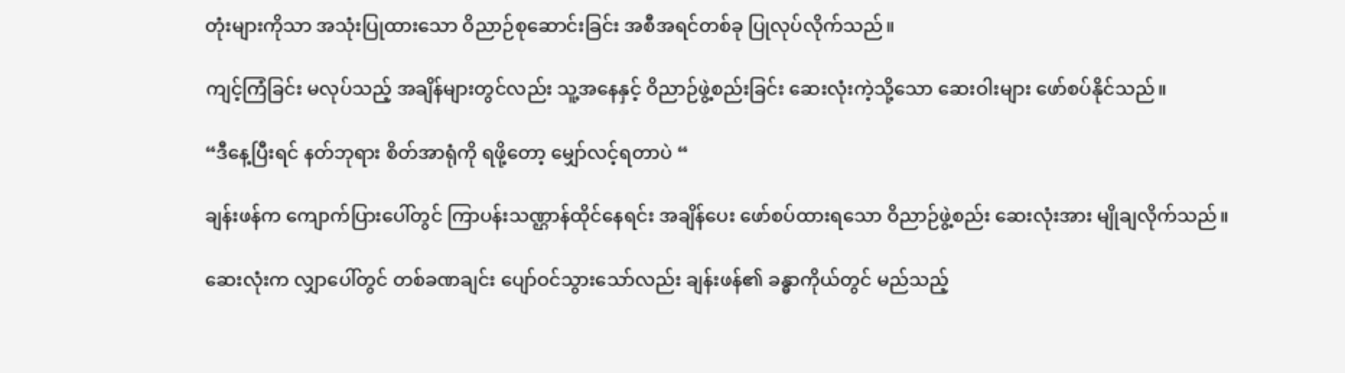တုံးများကိုသာ အသုံးပြုထား‌သော ဝိညာဉ်စုဆောင်းခြင်း အစီအရင်တစ်ခု ပြုလုပ်လိုက်သည်။

ကျင့်ကြံခြင်း မလုပ်သည့် အချိန်များတွင်လည်း သူ့အနေနှင့် ဝိညာဉ်ဖွဲ့စည်းခြင်း ဆေးလုံးကဲ့သို့သော ဆေးဝါးများ ဖော်စပ်နိုင်သည်။

“ဒီနေ့ပြီးရင် နတ်ဘုရား စိတ်အာရုံကို ရဖို့တော့ မျှော်လင့်ရတာပဲ “

ချန်းဖန်က ကျောက်ပြားပေါ်တွင် ကြာပန်းသဏ္ဌာန်ထိုင်နေရင်း အချိန်ပေး ဖော်စပ်ထားရသော ဝိညာဉ်ဖွဲ့စည်း ဆေးလုံးအား မျိုချလိုက်သည်။

ဆေးလုံးက လျှာပေါ်တွင် တစ်ခဏချင်း ပျော်ဝင်သွားသော်လည်း ချန်းဖန်၏ ခန္ဓာကိုယ်တွင် မည်သည့်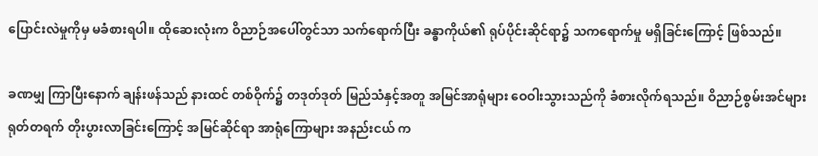ပြောင်းလဲမှုကိုမှ မခံစားရပါ။ ထိုဆေးလုံးက ဝိညာဉ်အပေါ်တွင်သာ သက်ရောက်ပြီး ခန္ဓာကိုယ်၏ ရုပ်ပိုင်းဆိုင်ရာ၌ သကရောက်မှု မရှိခြင်းကြောင့် ဖြစ်သည်။

ခဏမျှ ကြာပြီးနောက် ချန်းဖန်သည် နားထင် တစ်ဝိုက်၌ တဒုတ်ဒုတ် မြည်သံနှင့်အတူ အမြင်အာရုံများ ဝေဝါးသွားသည်ကို ခံစားလိုက်ရသည်။ ဝိညာဉ်စွမ်းအင်များ ရုတ်တရက် တိုးပွားလာခြင်းကြောင့် အမြင်ဆိုင်ရာ အာရုံ‌‌ကြောများ အနည်းငယ် က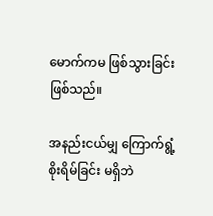မောက်ကမ ဖြစ်သွားခြင်း ဖြစ်သည်။

အနည်းငယ်မျှ ကြောက်ရွံ့စိုးရိမ်ခြင်း မရှိဘဲ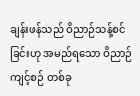ချန်းဖန်သည် ဝိညာဉ်သန့်စင်ခြင်းဟု အမည်ရ‌သော ဝိညာဉ်ကျင့်စဉ် တစ်ခု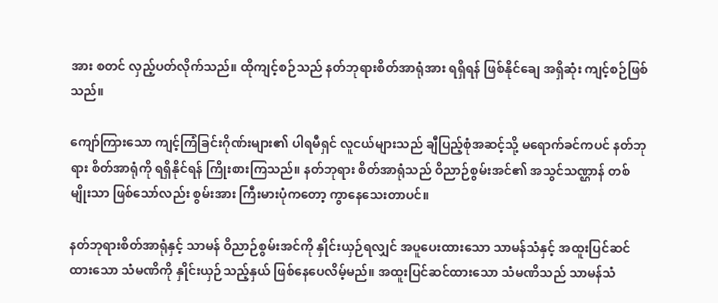အား စတင် လှည့်ပတ်လိုက်သည်။ ထိုကျင့်စဉ်သည် နတ်ဘုရားစိတ်အာရုံအား ရရှိရန် ဖြစ်နိုင်ချေ အရှိဆုံး ကျင့်စဉ်ဖြစ်သည်။

ကျော်ကြားသော ကျင့်ကြံခြင်းဂိုဏ်းများ၏ ပါရမီရှင် လူငယ်များသည် ချီပြည့်စုံအဆင့်သို့ မရောက်ခင်ကပင် နတ်ဘုရား စိတ်အာရုံကို ရရှိနိုင်ရန် ကြိုးစားကြသည်။ နတ်ဘုရား စိတ်အာရုံသည် ဝိညာဉ်စွမ်းအင်၏ အသွင်သဏ္ဌာန် တစ်မျိုးသာ ဖြစ်သော်လည်း စွမ်းအား ကြီးမားပုံကတော့ ကွာနေသေးတာပင်။

နတ်ဘုရားစိတ်အာရုံနှင့် သာမန် ဝိညာဉ်စွမ်းအင်ကို နှိုင်းယှဉ်ရလျှင် အပူပေးထားသော သာမန်သံနှင့် အထူးပြင်ဆင်ထားသော သံမဏိကို နှိုင်းယှဉ်သည့်နှယ် ဖြစ်နေပေလိမ့်မည်။ အထူးပြင်ဆင်ထားသော သံမဏိသည် သာမန်သံ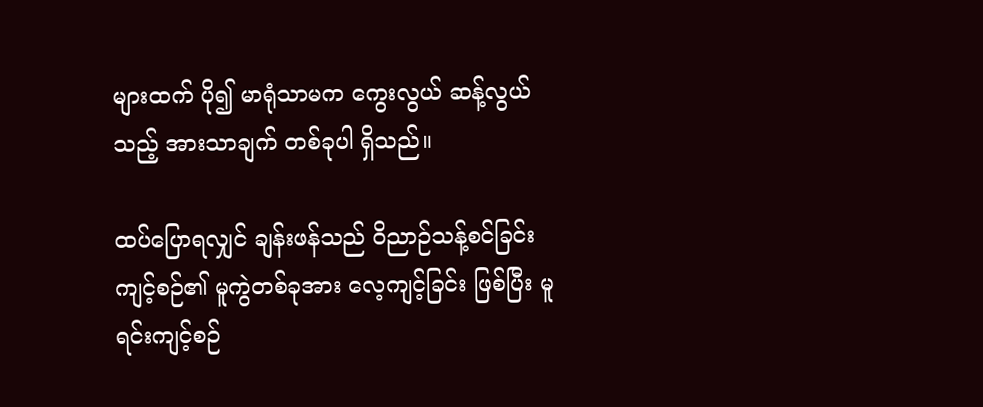များထက် ပို၍ မာရုံသာမက ကွေးလွယ် ဆန့်လွယ်သည့် အားသာချက် တစ်ခုပါ ရှိသည်။

ထပ်ပြောရလျှင် ချန်းဖန်သည် ဝိညာဉ်သန့်စင်ခြင်း ကျင့်စဉ်၏ မူကွဲတစ်ခုအား လေ့ကျင့်ခြင်း ဖြစ်ပြီး မူရင်းကျင့်စဉ်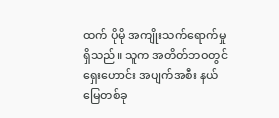ထက် ပိုမို အကျိုးသက်ရောက်မှု ရှိသည်။ သူက အတိတ်ဘဝတွင် ရှေးဟောင်း အပျက်အစီး နယ်မြေတစ်ခု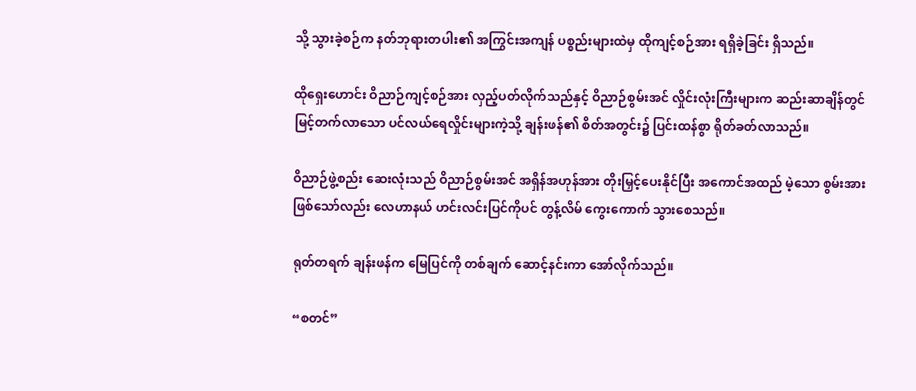သို့ သွားခဲ့စဉ်က နတ်ဘုရားတပါး၏ အကြွင်းအကျန် ပစ္စည်းများထဲမှ ထိုကျင့်စဉ်အား ရရှိခဲ့ခြင်း ရှိသည်။

ထိုရှေးဟောင်း ဝိညာဉ်ကျင့်စဉ်အား လှည့်ပတ်လိုက်သည်နှင့် ဝိညာဉ်စွမ်းအင် လှိုင်းလုံးကြီးများက ဆည်းဆာချိန်တွင် မြင့်တက်လာသော ပင်လယ်ရေလှိုင်းများကဲ့သို့ ချန်းဖန်၏ စိတ်အတွင်း၌ ပြင်းထန်စွာ ရိုတ်ခတ်လာသည်။

ဝိညာဉ်ဖွဲ့စည်း ဆေးလုံးသည် ဝိညာဉ်စွမ်းအင် အရှိန်အဟုန်အား တိုးမြှင့်ပေးနိုင်ပြီး အကောင်အထည် မဲ့သော စွမ်းအား ဖြစ်သော်လည်း လေဟာနယ် ဟင်းလင်းပြင်ကိုပင် တွန့်လိမ် ကွေးကောက် သွားစေသည်။

ရုတ်တရက် ချန်းဖန်က မြေပြင်ကို တစ်ချက် ဆောင့်နင်းကာ အော်လိုက်သည်။

“စတင်”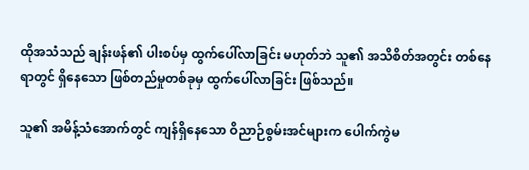ထိုအသံသည် ချန်းဖန်၏ ပါးစပ်မှ ထွက်ပေါ်လာခြင်း မဟုတ်ဘဲ သူ၏ အသိစိတ်အတွင်း တစ်နေရာတွင် ရှိနေသော ဖြစ်တည်မှုတစ်ခုမှ ထွက်ပေါ်လာခြင်း ဖြစ်သည်။

သူ၏ အမိန့်သံအောက်တွင် ကျန်ရှိနေသော ဝိညာဉ်စွမ်းအင်များက ပေါက်ကွဲမ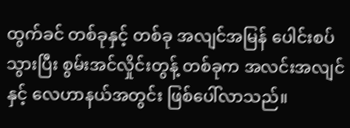ထွက်ခင် တစ်ခုနှင့် တစ်ခု အလျင်အမြန် ပေါင်းစပ်သွားပြီး စွမ်းအင်လှိုင်းတွန့် တစ်ခုက အလင်းအလျင်နှင့် လေဟာနယ်အတွင်း ဖြစ်ပေါ်လာသည်။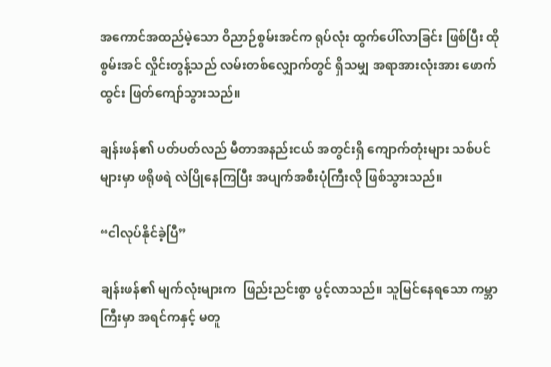အကောင်အထည်မဲ့သော ဝိညာဉ်စွမ်းအင်က ရုပ်လုံး ထွက်ပေါ်လာခြင်း ဖြစ်ပြီး ထိုစွမ်းအင် လှိုင်းတွန့်သည် လမ်းတစ်လျှောက်တွင် ရှိသမျှ အရာအားလုံးအား ဖောက်ထွင်း ဖြတ်ကျော်သွားသည်။

ချန်းဖန်၏ ပတ်ပတ်လည် မီတာအနည်းငယ် အတွင်းရှိ ကျောက်တုံးများ သစ်ပင်များမှာ ဖရိုဖရဲ လဲပြိုနေကြပြီး အပျက်အစီးပုံကြီးလို ဖြစ်သွားသည်။

“ငါလုပ်နိုင်ခဲ့ပြီ”

ချန်းဖန်၏ မျက်လုံးများက  ဖြည်းညင်းစွာ ပွင့်လာသည်။ သူမြင်နေရသော ကမ္ဘာကြီးမှာ အရင်ကနှင့် မတူ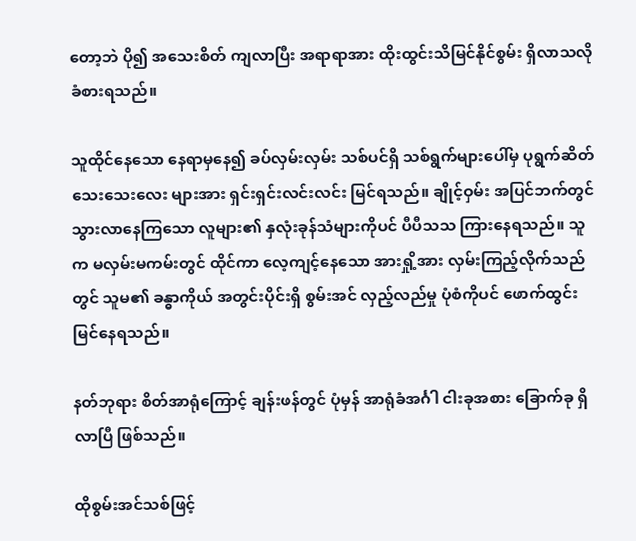တော့ဘဲ ပို၍ အသေးစိတ် ကျလာပြီး အရာရာအား ထိုးထွင်းသိမြင်နိုင်စွမ်း ရှိလာသလို ခံစားရသည်။

သူထိုင်နေသော နေရာမှနေ၍ ခပ်လှမ်းလှမ်း သစ်ပင်ရှိ သစ်ရွက်များပေါ်မှ ပုရွက်ဆိတ် သေးသေးလေး များအား ရှင်းရှင်းလင်းလင်း မြင်ရသည်။ ချိုင့်ဝှမ်း အပြင်ဘက်တွင် သွားလာနေကြသော လူများ၏ နှလုံးခုန်သံများကိုပင် ပီပီသသ ကြားနေရသည်။ သူက မလှမ်းမကမ်းတွင် ထိုင်ကာ လေ့ကျင့်နေသော အားရှို့အား လှမ်းကြည့်လိုက်သည်တွင် သူမ၏ ခန္ဓာကိုယ် အတွင်းပိုင်းရှိ စွမ်းအင် လှည့်လည်မှု ပုံစံကိုပင် ဖောက်ထွင်းမြင်နေရသည်။

နတ်ဘုရား စိတ်အာရုံကြောင့် ချန်းဖန်တွင် ပုံမှန် အာရုံခံအင်္ဂါ ငါးခုအစား ခြောက်ခု ရှိလာပြီ ဖြစ်သည်။

ထိုစွမ်းအင်သစ်ဖြင့်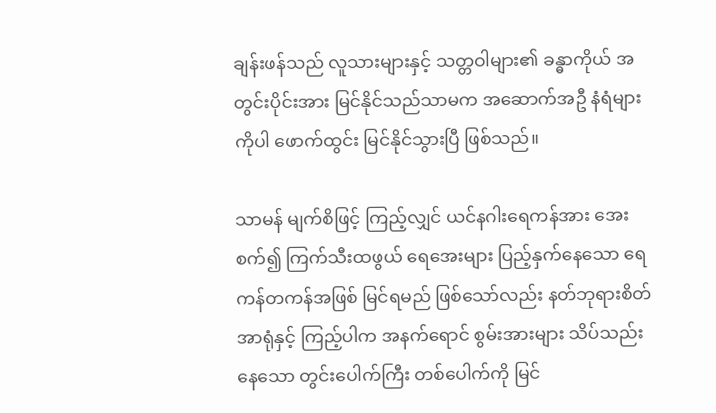ချန်းဖန်သည် လူသားများနှင့် သတ္တဝါများ၏ ခန္ဓာကိုယ် အတွင်းပိုင်းအား မြင်နိုင်သည်သာမက အဆောက်အဦ နံရံများကိုပါ ဖောက်ထွင်း မြင်နိုင်သွားပြီ ဖြစ်သည်။

သာမန် မျက်စိဖြင့် ကြည့်လျှင် ယင်နဂါးရေကန်အား အေးစက်၍ ကြက်သီးထဖွယ် ရေအေးများ ပြည့်နှက်နေသော ရေကန်တကန်အဖြစ် မြင်ရမည် ဖြစ်သော်လည်း နတ်ဘုရားစိတ်အာရုံနှင့် ကြည့်ပါက အနက်ရောင် စွမ်းအားများ သိပ်သည်းနေသော တွင်းပေါက်ကြီး တစ်ပေါက်ကို မြင်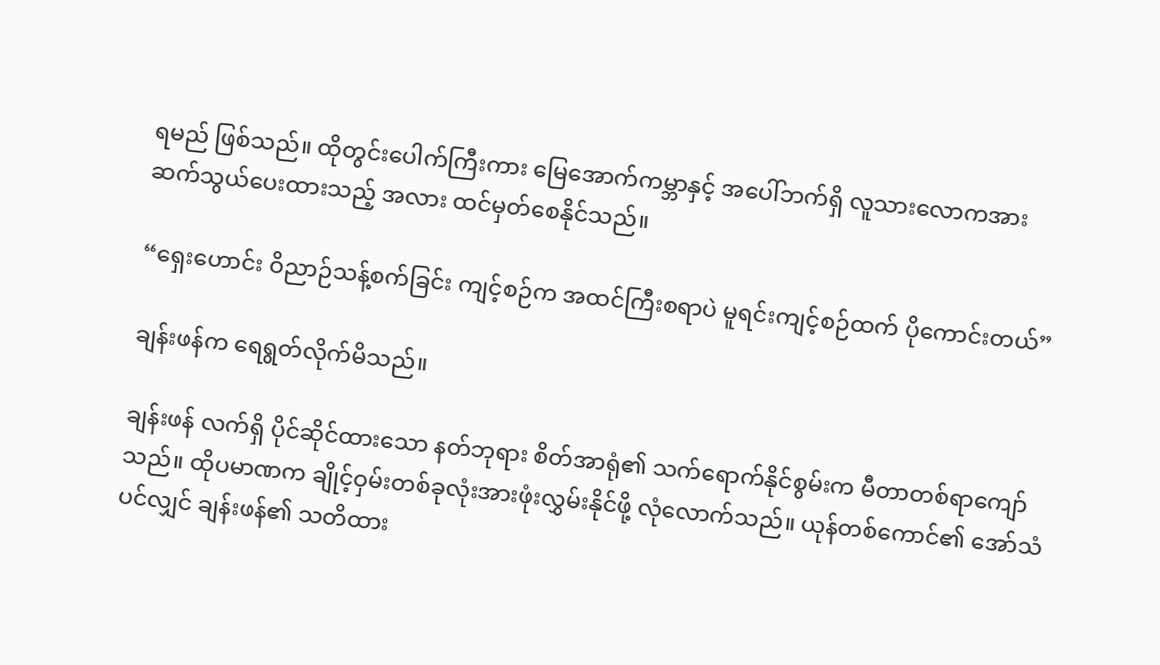ရမည် ဖြစ်သည်။ ထိုတွင်းပေါက်ကြီးကား မြေအောက်ကမ္ဘာနှင့် အပေါ်ဘက်ရှိ လူသားလောကအား ဆက်သွယ်ပေးထားသည့် အလား ထင်မှတ်စေနိုင်သည်။

“ရှေးဟောင်း ဝိညာဉ်သန့်စက်ခြင်း ကျင့်စဉ်က အထင်ကြီးစရာပဲ မူရင်းကျင့်စဉ်ထက် ပိုကောင်းတယ်”

ချန်းဖန်က ရေရွတ်လိုက်မိသည်။

ချန်းဖန် လက်ရှိ ပိုင်ဆိုင်ထားသော နတ်ဘုရား စိတ်အာရုံ၏ သက်ရောက်နိုင်စွမ်းက မီတာတစ်ရာကျော်သည်။ ထိုပမာဏက ချိုင့်ဝှမ်းတစ်ခုလုံးအားဖုံးလွှမ်းနိုင်ဖို့ လုံလောက်သည်။ ယုန်တစ်ကောင်၏ အော်သံပင်လျှင် ချန်းဖန်၏ သတိ‌ထား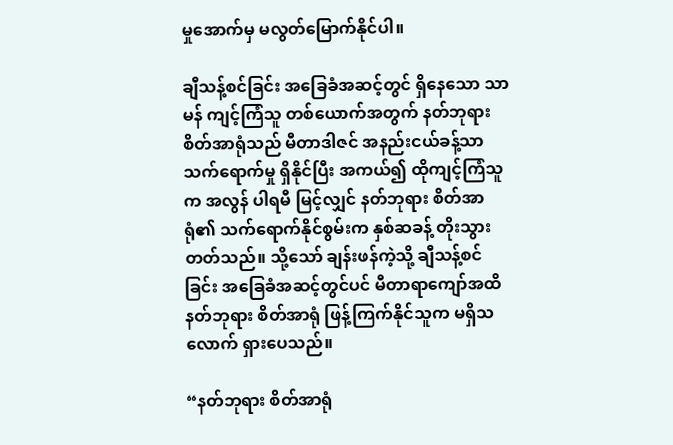မှုအောက်မှ မလွတ်မြောက်နိုင်ပါ။

ချီသန့်စင်ခြင်း အခြေခံအဆင့်တွင် ရှိနေသော သာမန် ကျင့်ကြံသူ တစ်ယောက်အတွက် နတ်ဘုရား စိတ်အာရုံသည် မီတာဒါဇင် အနည်းငယ်ခန့်သာ သက်ရောက်မှု ရှိနိုင်ပြီး အကယ်၍ ထိုကျင့်ကြံသူက အလွန် ပါရမီ မြင့်လျှင် နတ်ဘုရား စိတ်အာရုံ၏ သက်ရောက်နိုင်စွမ်းက နှစ်ဆခန့် တိုးသွားတတ်သည်။ သို့သော် ချန်းဖန်ကဲ့သို့ ချီသန့်စင်ခြင်း အခြေခံအဆင့်တွင်ပင် မီတာရာကျော်အထိ နတ်ဘုရား စိတ်အာရုံ ဖြန့်ကြက်နိုင်သူက မရှိသလောက် ရှားပေသည်။

“နတ်ဘုရား စိတ်အာရုံ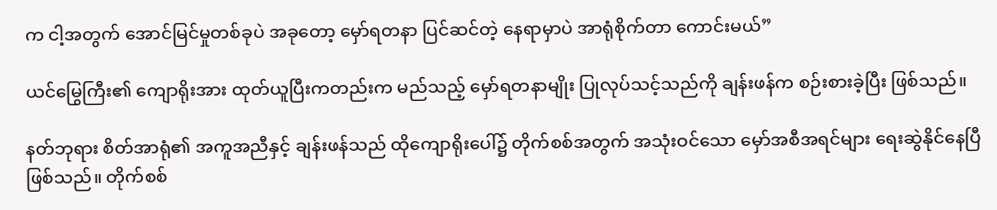က ငါ့အတွက် အောင်မြင်မှုတစ်ခုပဲ အခုတော့ မှော်ရတနာ ပြင်ဆင်တဲ့ နေရာမှာပဲ အာရုံစိုက်တာ ကောင်းမယ်”

ယင်မြွေကြီး၏ ကျောရိုးအား ထုတ်ယူပြီးကတည်းက မည်သည့် မှော်ရတနာမျိုး ပြုလုပ်သင့်သည်ကို ချန်းဖန်က စဉ်းစားခဲ့ပြီး ဖြစ်သည်။

နတ်ဘုရား စိတ်အာရုံ၏ အကူအညီနှင့် ချန်းဖန်သည် ထိုကျောရိုးပေါ်၌ တိုက်စစ်အတွက် အသုံးဝင်သော မှော်အစီအရင်များ ရေးဆွဲနိုင်နေပြီ ဖြစ်သည်။ တိုက်စစ်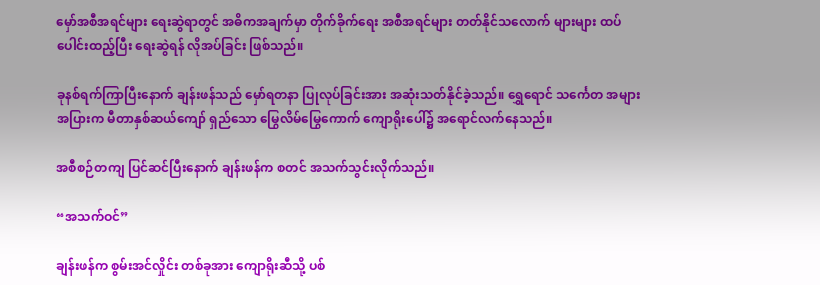မှော်အစီအရင်များ ရေးဆွဲရာတွင် အဓိကအချက်မှာ တိုက်ခိုက်ရေး အစီအရင်များ တတ်နိုင်သလောက် များများ ထပ်ပေါင်းထည့်ပြီး ရေးဆွဲရန် လိုအပ်ခြင်း ဖြစ်သည်။

ခုနစ်ရက်ကြာပြီးနောက် ချန်းဖန်သည် မှော်ရတနာ ပြုလုပ်ခြင်းအား အဆုံးသတ်နိုင်ခဲ့သည်။ ရွှေရောင် သင်္ကေတ အများအပြားက မီတာနှစ်ဆယ်ကျော် ရှည်သော မြွေလိမ်မြွေကောက် ကျောရိုးပေါ်၌ အရောင်လက်နေသည်။

အစီစဉ်တကျ ပြင်ဆင်ပြီးနောက် ချန်းဖန်က စတင် အသက်သွင်းလိုက်သည်။

“အသက်ဝင်”

ချန်းဖန်က စွမ်းအင်လှိုင်း တစ်ခုအား ကျောရိုးဆီသို့ ပစ်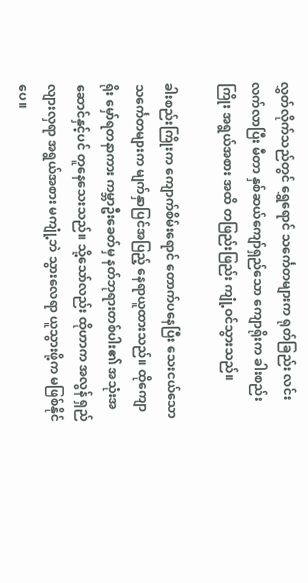လွှတ်လိုက်သည်တွင် ရွှေရောင် သင်္ကေတများက ရုတ်ခြည်း လင်းလက်လာပြီး မီတာ နှစ်ဆယ်ကျော်ရှည်သော ကျောရိုးက ခါးစည်းကြိုး အရွယ်အစား အထိ တဖြည်းဖြည်း ကျုံ့ဝင်သွားသည်။

ခါးစည်းကြိုးက ကျောက်စိမ်းရောင် တောက်ပနေပြီး သေးငယ်သော သင်္ကေတများက မျက်နှာပြင်အပြည့် နေရာယူထားသည်။ ထိုကျောရိုး မှော်ရတနာကား ကမ္ဘာဦးခေတ်မှ နတ်ဘုရားတစ်ပါး၏ အသုံးအဆောင်နှင့်ပင် တူနေသေးသည်။ သို့သော်လည်း ထိုဟာက အလွန် ရှည်လျားလှရာ အရွယ်အစား မကျုံ့ဘဲ သွားလေရာ ယူသွားဖို့က မဖြစ်နိုင်ပေ။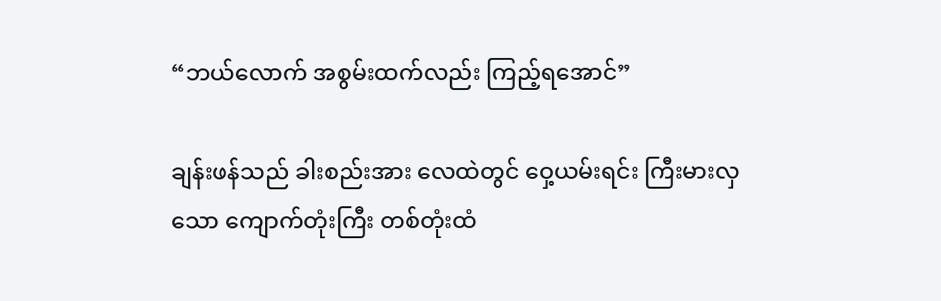“ဘယ်လောက် အစွမ်းထက်လည်း ကြည့်ရအောင်”

ချန်းဖန်သည် ခါးစည်းအား လေထဲတွင် ဝှေ့ယမ်းရင်း ကြီးမားလှသော ကျောက်တုံးကြီး တစ်တုံးထံ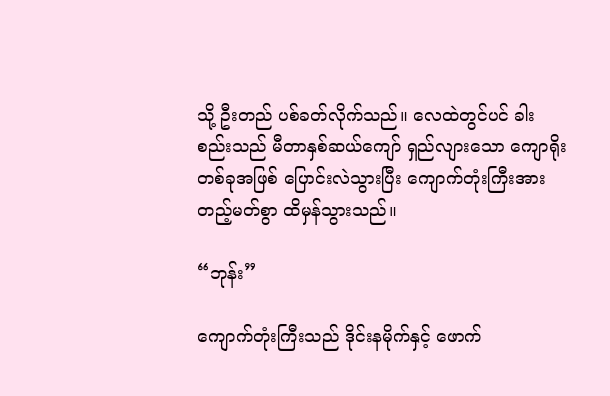သို့ ဦးတည် ပစ်ခတ်လိုက်သည်။ လေထဲတွင်ပင် ခါးစည်းသည် မီတာနှစ်ဆယ်ကျော် ရှည်လျားသော ကျောရိုးတစ်ခုအဖြစ် ပြောင်းလဲသွားပြီး ကျောက်တုံးကြီးအား တည့်မတ်စွာ ထိမှန်သွားသည်။

“ဘုန်း”

ကျောက်တုံးကြီးသည် ဒိုင်းနမိုက်နှင့် ဖောက်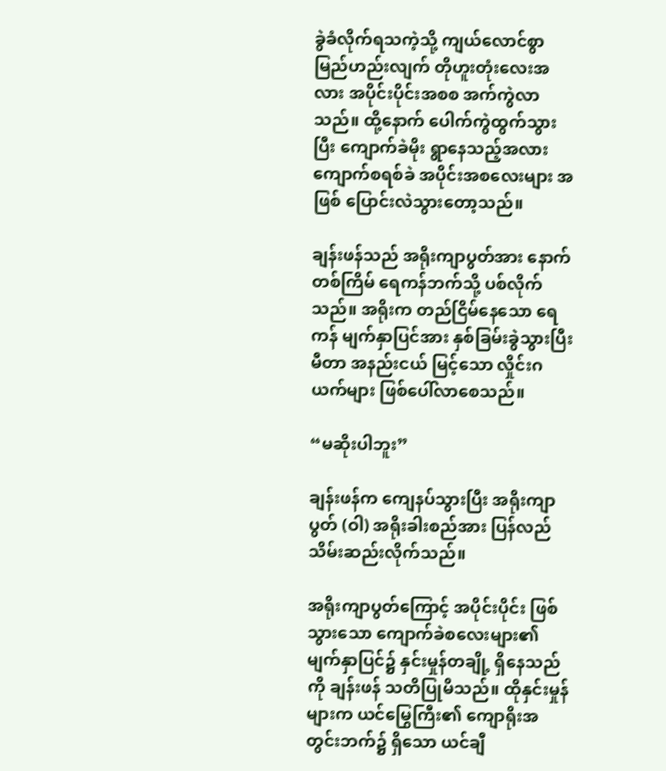ခွဲခံလိုက်ရသကဲ့သို့ ကျယ်လောင်စွာ မြည်ဟည်းလျက် တိုဟူးတုံးလေးအလား အပိုင်းပိုင်းအစစ အက်ကွဲလာသည်။ ထို့‌နောက် ပေါက်ကွဲထွက်သွားပြီး ကျောက်ခဲမိုး ရွာနေသည့်အလား ကျောက်စရစ်ခဲ အပိုင်းအစလေးများ အဖြစ် ပြောင်းလဲသွားတော့သည်။

ချန်းဖန်သည် အရိုးကျာပွတ်အား နောက်တစ်ကြိမ် ရေကန်ဘက်သို့ ပစ်လိုက်သည်။ အရိုးက တည်ငြိမ်နေသော ရေကန် မျက်နှာပြင်အား နှစ်ခြမ်းခွဲသွားပြီး မီတာ အနည်းငယ် မြင့်သော လှိုင်းဂယက်များ ဖြစ်ပေါ်လာစေသည်။

“မဆိုးပါဘူး”

ချန်းဖန်က ကျေနပ်သွားပြီး အရိုးကျာပွတ် (ဝါ) အရိုးခါးစည်အား ပြန်လည် သိမ်းဆည်းလိုက်သည်။

အရိုးကျာပွတ်ကြောင့် အပိုင်းပိုင်း ဖြစ်သွားသော ကျောက်ခဲစလေးများ၏ မျက်နှာပြင်၌ နှင်းမှုန်တချို့ ရှိနေသည်ကို ချန်းဖန် သတိပြုမိသည်။ ထိုနှင်းမှုန်များက ယင်မြွေကြီး၏ ကျောရိုးအတွင်းဘက်၌ ရှိသော ယင်ချီ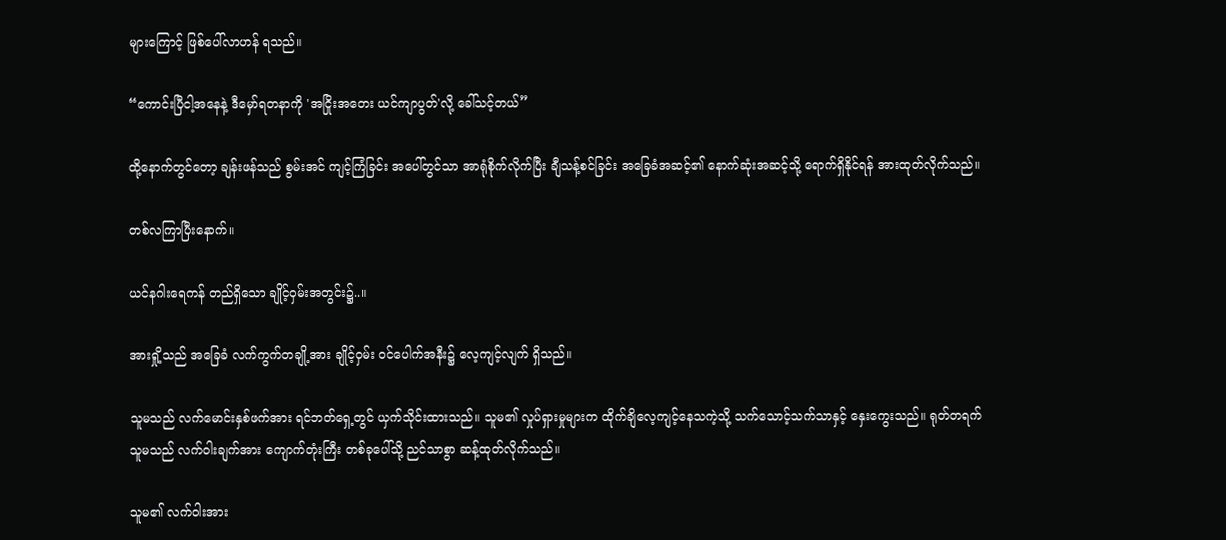များကြောင့် ဖြစ်ပေါ်လာဟန် ရသည်။

“ကောင်းပြီငါ့အနေနဲ့ ဒီမှော်ရတနာကို 'အငြိုးအတေး ယင်ကျာပွတ်'လို့ ခေါ်သင့်တယ်”

ထို့နောက်တွင်တော့ ချန်းဖန်သည် စွမ်းအင် ကျင့်ကြံခြင်း အပေါ်တွင်သာ အာရုံစိုက်လိုက်ပြီး ချီသန့်စင်ခြင်း အခြေခံအဆင့်၏ နောက်ဆုံးအဆင့်သို့ ရောက်ရှိနိုင်ရန် အားထုတ်လိုက်သည်။

တစ်လကြာပြီးနောက်။

ယင်နဂါးရေကန် တည်ရှိသော ချိုင့်ဝှမ်းအတွင်း၌..။

အားရှို့သည် အခြေခံ လက်ကွက်တချို့အား ချိုင့်ဝှမ်း ဝင်ပေါက်အနီး၌ လေ့ကျင့်လျက် ရှိသည်။

သူမသည် လက်မောင်းနှစ်ဖက်အား ရင်ဘတ်ရှေ့တွင် ယှက်သိုင်းထားသည်။ သူမ၏ လှုပ်ရှားမှုများက ထိုက်ချိလေ့ကျင့်နေသကဲ့သို့ သက်သောင့်သက်သာနှင့် နှေးကွေးသည်။ ရုတ်တရက် သူမသည် လက်ဝါးချက်အား ကျောက်တုံးကြီး တစ်ခုပေါ်သို့ ညင်သာစွာ ဆန့်ထုတ်လိုက်သည်။

သူမ၏ လက်ဝါးအား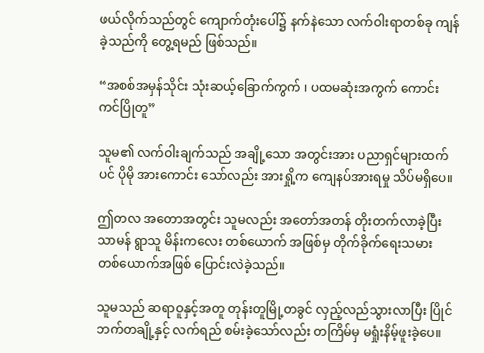ဖယ်လိုက်သည်တွင် ကျောက်တုံးပေါ်၌ နက်နဲသော လက်ဝါးရာတစ်ခု ကျန်ခဲ့သည်ကို တွေ့ရမည် ဖြစ်သည်။

“အစစ်အမှန်သိုင်း သုံးဆယ့်ခြောက်ကွက် ၊ ပထမဆုံးအကွက် ကောင်းကင်ပြိုတူ”

သူမ၏ လက်ဝါးချက်သည် အချို့သော အတွင်းအား ပညာရှင်များထက်ပင် ပိုမို အားကောင်း သော်လည်း အားရှို့က ကျေနပ်အားရမှု သိပ်မရှိပေ။

ဤတလ အတောအတွင်း သူမလည်း အတော်အတန် တိုးတက်လာခဲ့ပြီး သာမန် ရွာသူ မိန်းကလေး တစ်ယောက် အဖြစ်မှ တိုက်ခိုက်ရေးသမား  တစ်ယောက်အဖြစ် ပြောင်းလဲခဲ့သည်။

သူမသည် ဆရာဝူနှင့်အတူ တုန်းတူမြို့တခွင် လှည့်လည်သွားလာပြီး ပြိုင်ဘက်တချို့နှင့် လက်ရည် စမ်းခဲ့သော်လည်း တကြိမ်မှ မရှုံးနိမ့်ဖူးခဲ့ပေ။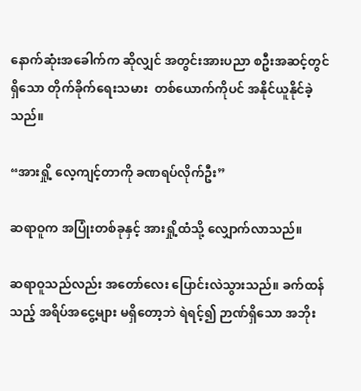နောက်ဆုံးအခေါက်က ဆိုလျှင် အတွင်းအားပညာ စဦးအဆင့်တွင် ရှိသော တိုက်ခိုက်ရေးသမား  တစ်ယောက်ကိုပင် အနိုင်ယူနိုင်ခဲ့သည်။

“အားရှို့ လေ့ကျင့်တာကို ခဏရပ်လိုက်ဦး”

ဆရာဝူက အပြုံးတစ်ခုနှင့် အားရှို့ထံသို့ လျှောက်လာသည်။

ဆရာဝူသည်လည်း အတော်လေး ပြောင်းလဲသွားသည်။ ခက်ထန်သည့် အရိပ်အငွေ့များ မရှိတော့ဘဲ ရဲရင့်၍ ဉာဏ်ရှိသော အဘိုး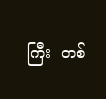ကြီး  တစ်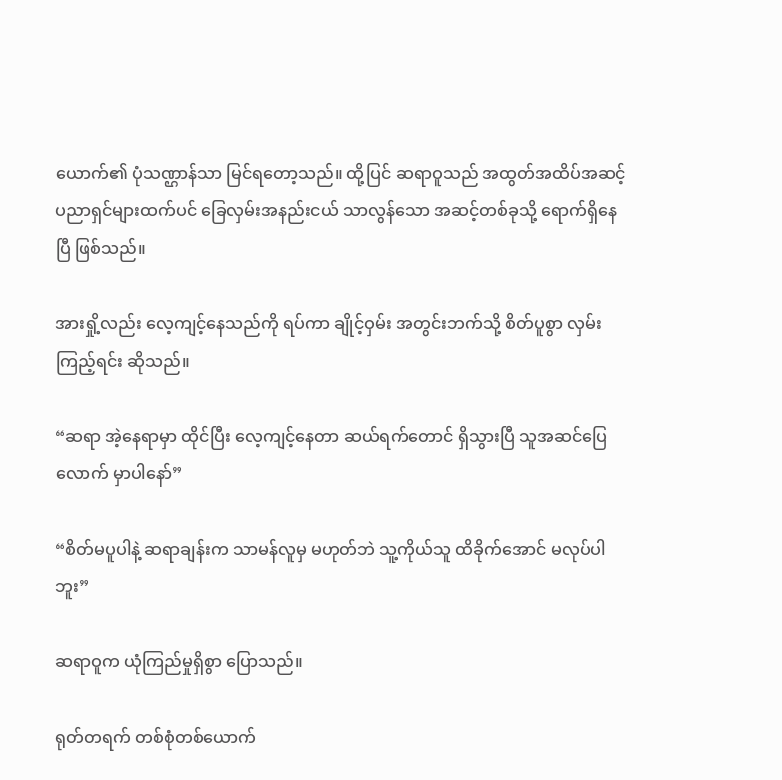ယောက်၏ ပုံသဏ္ဌာန်သာ မြင်ရ‌‌တော့သည်။ ထို့ပြင် ဆရာဝူသည် အထွတ်အထိပ်အဆင့် ပညာရှင်များထက်ပင် ခြေလှမ်းအနည်းငယ် သာလွန်သော အဆင့်တစ်ခုသို့ ရောက်ရှိနေပြီ ဖြစ်သည်။

အားရှို့လည်း လေ့ကျင့်နေသည်ကို ရပ်ကာ ချိုင့်ဝှမ်း အတွင်းဘက်သို့ စိတ်ပူစွာ လှမ်းကြည့်ရင်း ဆိုသည်။

“ဆရာ ‌အဲ့နေရာမှာ ထိုင်ပြီး လေ့ကျင့်နေတာ ဆယ်ရက်တောင် ရှိသွားပြီ သူအဆင်ပြေလောက် မှာပါနော်”

“စိတ်မပူပါနဲ့ ဆရာချန်းက သာမန်လူမှ မဟုတ်ဘဲ သူ့ကိုယ်သူ ထိခိုက်အောင် မလုပ်ပါဘူး”

ဆရာဝူက ယုံကြည်မှုရှိစွာ ပြောသည်။

ရုတ်တရက် တစ်စုံတစ်ယောက်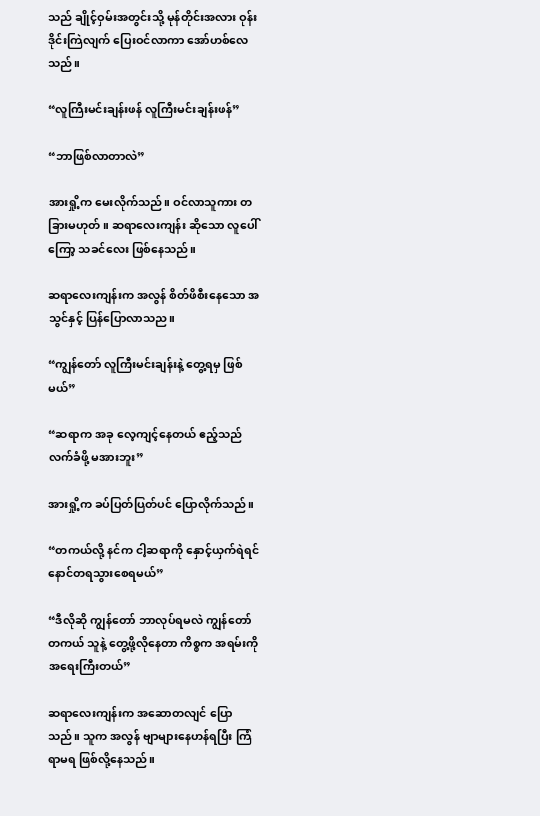သည် ချိုင့်ဝှမ်းအတွင်းသို့ မုန်တိုင်းအလား ဝုန်းဒိုင်းကြဲလျက် ပြေးဝင်လာကာ အော်ဟစ်လေသည်။

“လူကြီးမင်းချန်းဖန် လူကြီးမင်းချန်းဖန်”

“ဘာဖြစ်လာတာလဲ”

အားရှို့က မေးလိုက်သည်။ ဝင်လာသူကား တခြားမဟုတ်။ ဆရာလေးကျန်း ဆိုသော လူပေါ်ကြော့ သခင်လေး ဖြစ်နေသည်။

ဆရာလေးကျန်းက အလွန် စိတ်ဖိစီးနေသော အသွင်နှင့် ပြန်ပြောလာသည။

“ကျွန်တော် လူကြီးမင်းချန်းနဲ့ တွေ့ရမှ ဖြစ်မယ်”

“ဆရာက အခု လေ့ကျင့်နေတယ် ဧည့်သည် လက်ခံဖို့ မအားဘူး”

အားရှို့က ခပ်ပြတ်ပြတ်ပင် ပြောလိုက်သည်။

“တကယ်လို့ နင်က ငါ့ဆရာကို နှောင့်ယှက်ရဲရင် နောင်တရသွားစေရမယ်”

“ဒီလိုဆို ကျွန်တော် ဘာလုပ်ရမလဲ ကျွန်တော် တကယ် သူနဲ့ တွေ့ဖို့လိုနေတာ ကိစ္စက အရမ်းကို အရေးကြီးတယ်”

ဆရာလေးကျန်းက အဆောတလျင် ‌ပြောသည်။ သူက အလွန် ဗျာများနေဟန်ရပြီး ကြံရာမရ ဖြစ်လို့နေသည်။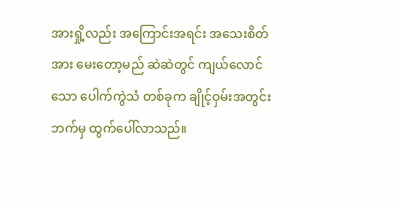အားရှို့လည်း အကြောင်းအရင်း အသေးစိတ်အား မေးတော့မည် ဆဲဆဲတွင် ကျယ်လောင်သော ပေါက်ကွဲသံ တစ်ခုက ချိုင့်ဝှမ်းအတွင်းဘက်မှ ထွက်ပေါ်လာသည်။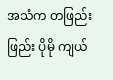အသံက တဖြည်းဖြည်း ပိုမို ကျယ်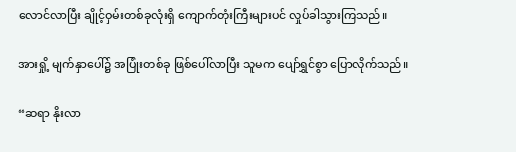လောင်လာပြီး ချိုင့်ဝှမ်းတစ်ခုလုံးရှိ ကျောက်တုံးကြီးများပင် လှုပ်ခါသွားကြသည်။

အားရှို့ မျက်နှာပေါ်၌ အပြုံးတစ်ခု ဖြစ်ပေါ်လာပြီး သူမက ပျော်ရွှင်စွာ ပြောလိုက်သည်။

“ဆရာ နိုးလာ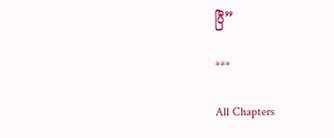ပြီ”

***

All Chapters